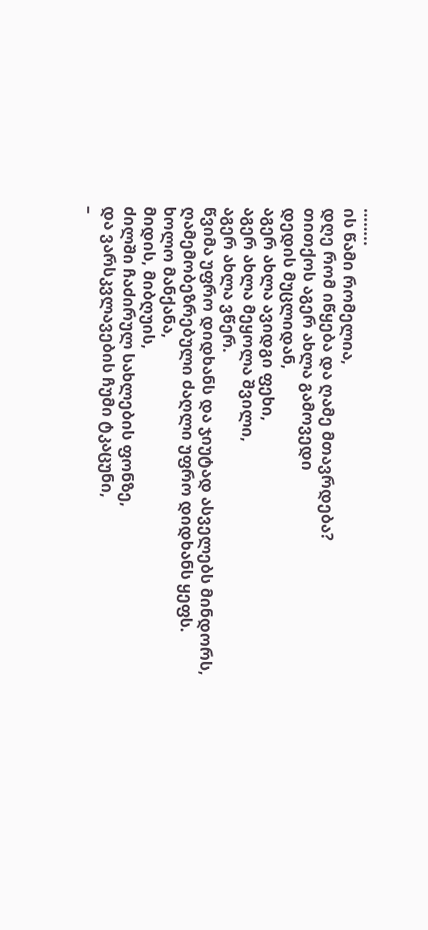……..
ის წამი რომელია,
დღე რომ იწყება და ღამე მთავრდება?
თითქოს აგერ ახლა გამოვედი
დედის მუცლიდან,
აგერ ახლა ავიდგი ფეხი,
აგერ ახლა მეყოლა შვილი,
აგერ ახლა ვწერ.
წვიმა უფრო დიდხანს და ჯიუტად ასველებს მინდორს,
ღამემობეზრებული ძაღლი უფრო დიდხანს ყეფს.
ხოლო მანქანა,
მიდის, მიბღუის,
ძილში ჩაძირულ სახლების ფონზე,
და ვარსკვლავების ჩუმი ტკაცუნი,
–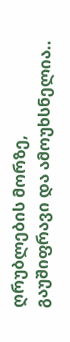ღრუბლების მორზე,
გაუშიფრავი და ამოუხსნელია..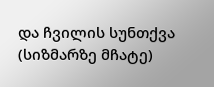და ჩვილის სუნთქვა
(სიზმარზე მჩატე)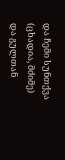და ჩემი სუნთქვა
(ცხადია, მძიმე)
და გულთან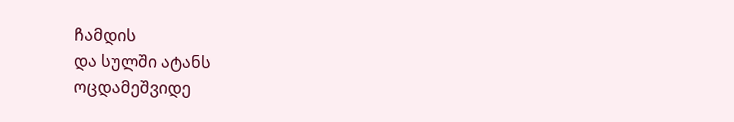ჩამდის
და სულში ატანს
ოცდამეშვიდე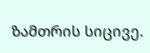ზამთრის სიცივე.